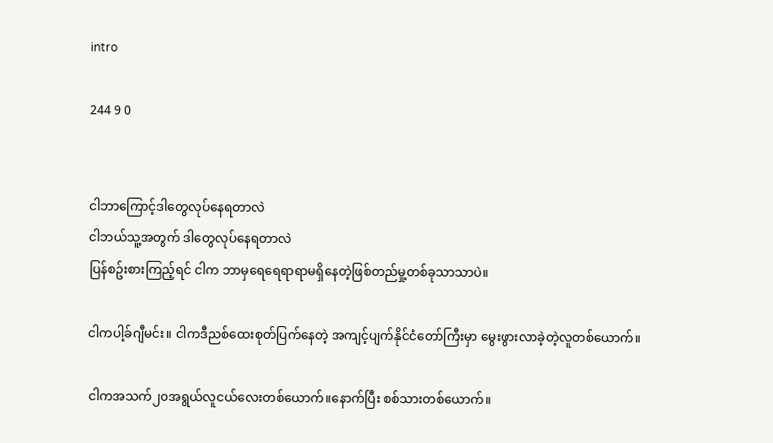intro

244 9 0


ငါဘာကြောင့်ဒါတွေလုပ်နေရတာလဲ
ငါဘယ်သူ့အတွက် ဒါတွေလုပ်နေရတာလဲ
ပြန်စဥ်းစားကြည့်ရင် ငါက ဘာမှရေရေရာရာမရှိနေတဲ့ဖြစ်တည်မှု့တစ်ခုသာသာပဲ။

ငါကပါ့ခ်ဂျီမင်း။ ငါကဒီညစ်ထေးစုတ်ပြက်နေတဲ့ အကျင့်ပျက်နိုင်ငံတော်ကြီးမှာ မွေးဖွားလာခဲ့တဲ့လူတစ်ယောက်။

ငါကအသက်၂၀အရွယ်လူငယ်လေးတစ်ယောက်။နောက်ပြီး စစ်သားတစ်ယောက်။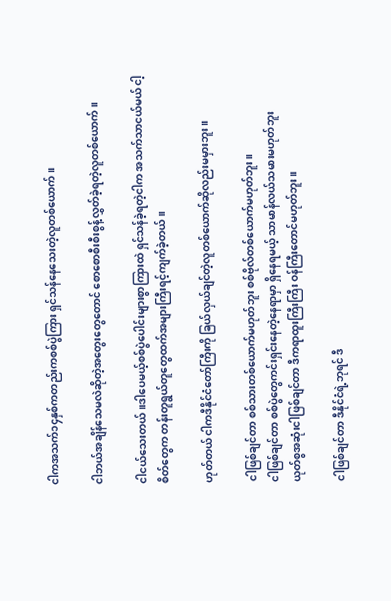ငါကအသက်၁၄နှစ်ကတည်းကစစ်ပွဲကြား ရှင်သန်နေသေးတဲ့လူတစ်ယောက်။

ငါဘယ်အချိန်သေမလဲဆိုတဲ့အတွေးတွေတောင် စောစောစီးစီးစွန့်လွှတ်ခဲ့ရတဲ့လူတစ်ယောက်။

ငါငယ်သေးတယ်။ဒါပေမယ့်စစ်ပွဲပေါင်းများစွာကြားထဲ ရှင်သန်ခဲ့ရတဲ့ငါက အသက်သာငယ်မယ် ငါ့စိတ်တွေက တန်းတူရွယ်တူတွေထက်အများကြီးရင့်ကျက်ခဲ့တယ်။

ဟုတ်တယ် ငါကဒီနိုင်ငံတော်ကြီးကို ခြယ်လှယ်ချင်တဲ့လူတစ်ယောက်ဆိုလည်းမမှားဘူး။

ငါဖြစ်ချင်တာ စစ်သားတစ်ယောက်မဟုတ်ဘူး စစ်ဗိုလ်တစ်ယောက်မဟုတ်ဘူး။
ငါဖြစ်ချင်တာ စစ်ပွဲတွေကင်းရှင်းနေတဲ့နေရာမှာ ရှိနေရမယ့် သာမာန်လယ်သမားမဟုတ်ဘူး
ယုတ်စွအဆုံးငါဖြစ်ချင်တာ ဒီကရာထူးကြီးကြီး ဝန်ကြီးတောင်မဟုတ်ဘူး။

ငါဖြစ်ချင်တာ ဒီနိုင်ငံရဲ့ဘုရင် ဒီ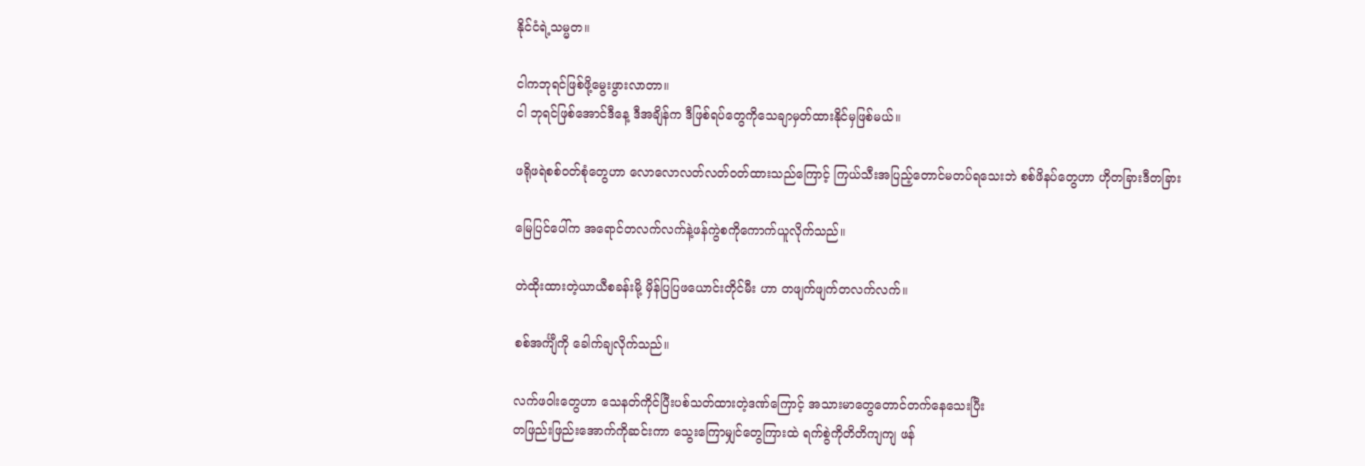နိုင်ငံရဲ့သမ္မတ။

ငါကဘုရင်ဖြစ်ဖို့မွေးဖွားလာတာ။
ငါ ဘုရင်ဖြစ်အောင်ဒီနေ့ ဒီအချိန်က ဒီဖြစ်ရပ်တွေကိုသေချာမှတ်ထားနိုင်မှဖြစ်မယ်။

ဖရိုဖရဲစစ်ဝတ်စုံတွေဟာ လောလောလတ်လတ်ဝတ်ထားသည်ကြောင့် ကြယ်သီးအပြည့်တောင်မတပ်ရသေးဘဲ စစ်ဖိနပ်တွေဟာ ဟိုတခြားဒီတခြား

မြေပြင်ပေါ်က အရောင်တလက်လက်နဲ့ဖန်ကွဲစကိုကောက်ယူလိုက်သည်။

တဲထိုးထားတဲ့ယာယီစခန်းမို့ မှိန်ပြပြဖယောင်းတိုင်မီး ဟာ တဖျက်ဖျက်တလက်လက်။

စစ်အင်္ကျီကို ခေါက်ချလိုက်သည်။

လက်ဖဝါးတွေဟာ သေနတ်ကိုင်ပြီးပစ်သတ်ထားတဲ့ဒဏ်ကြောင့် အသားမာတွေတောင်တက်နေသေးပြီး
တဖြည်းဖြည်းအောက်ကိုဆင်းကာ သွေးကြောမျှင်တွေကြားထဲ ရက်စွဲကိုတိတိကျကျ ဖန်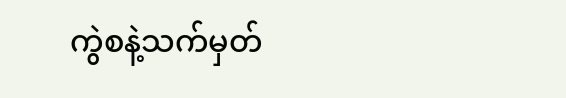ကွဲစနဲ့သက်မှတ်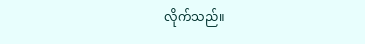လိုက်သည်။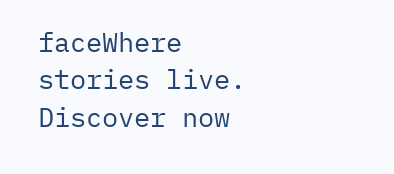faceWhere stories live. Discover now